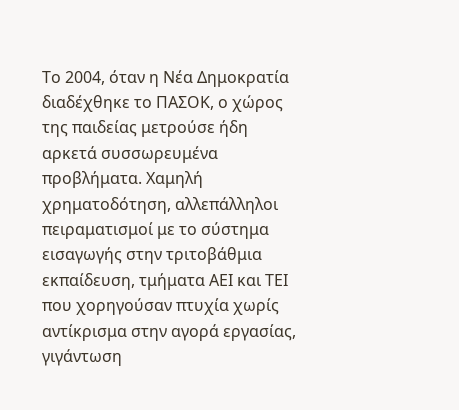Το 2004, όταν η Νέα Δημοκρατία διαδέχθηκε το ΠΑΣΟΚ, ο χώρος της παιδείας μετρούσε ήδη αρκετά συσσωρευμένα προβλήματα. Χαμηλή χρηματοδότηση, αλλεπάλληλοι πειραματισμοί με το σύστημα εισαγωγής στην τριτοβάθμια εκπαίδευση, τμήματα ΑΕΙ και ΤΕΙ που χορηγούσαν πτυχία χωρίς αντίκρισμα στην αγορά εργασίας, γιγάντωση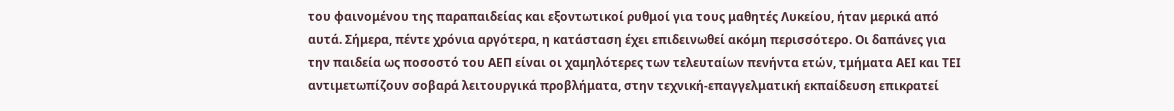του φαινομένου της παραπαιδείας και εξοντωτικοί ρυθμοί για τους μαθητές Λυκείου, ήταν μερικά από αυτά. Σήμερα, πέντε χρόνια αργότερα, η κατάσταση έχει επιδεινωθεί ακόμη περισσότερο. Οι δαπάνες για την παιδεία ως ποσοστό του ΑΕΠ είναι οι χαμηλότερες των τελευταίων πενήντα ετών, τμήματα ΑΕΙ και ΤΕΙ αντιμετωπίζουν σοβαρά λειτουργικά προβλήματα, στην τεχνική-επαγγελματική εκπαίδευση επικρατεί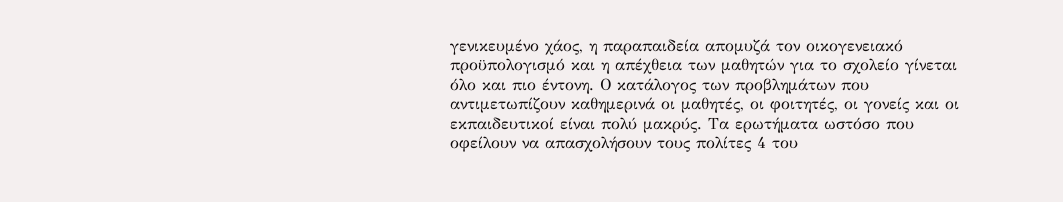γενικευμένο χάος, η παραπαιδεία απομυζά τον οικογενειακό προϋπολογισμό και η απέχθεια των μαθητών για το σχολείο γίνεται όλο και πιο έντονη. Ο κατάλογος των προβλημάτων που αντιμετωπίζουν καθημερινά οι μαθητές, οι φοιτητές, οι γονείς και οι εκπαιδευτικοί είναι πολύ μακρύς. Τα ερωτήματα ωστόσο που οφείλουν να απασχολήσουν τους πολίτες 4 του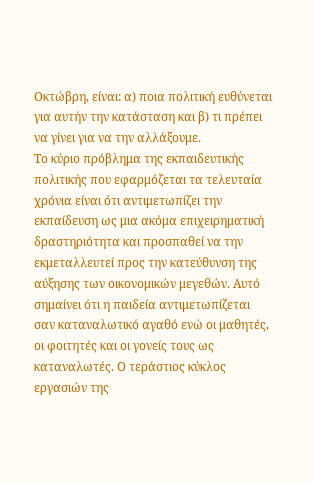Οκτώβρη, είναι: α) ποια πολιτική ευθύνεται για αυτήν την κατάσταση και β) τι πρέπει να γίνει για να την αλλάξουμε.
Το κύριο πρόβλημα της εκπαιδευτικής πολιτικής που εφαρμόζεται τα τελευταία χρόνια είναι ότι αντιμετωπίζει την εκπαίδευση ως μια ακόμα επιχειρηματική δραστηριότητα και προσπαθεί να την εκμεταλλευτεί προς την κατεύθυνση της αύξησης των οικονομικών μεγεθών. Αυτό σημαίνει ότι η παιδεία αντιμετωπίζεται σαν καταναλωτικό αγαθό ενώ οι μαθητές, οι φοιτητές και οι γονείς τους ως καταναλωτές. Ο τεράστιος κύκλος εργασιών της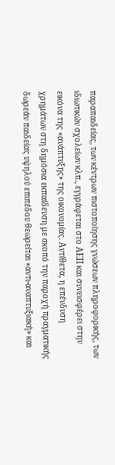παραπαιδείας, των κέντρων πιστοποίησης γνώσεων πληροφορικής, των ιδιωτικών σχολείων κλπ., εγγράφεται στο ΑΕΠ και συνεισφέρει στην εικόνα της «ανάπτυξης» της οικονομίας. Αντίθετα, η επένδυση χρημάτων στη δημόσια εκπαίδευση με σκοπό την παροχή πραγματικής δωρεάν παιδείας υψηλού επιπέδου θεωρείται «αντι-αναπτυξιακή» και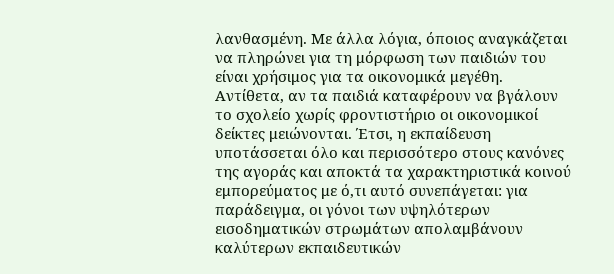λανθασμένη. Με άλλα λόγια, όποιος αναγκάζεται να πληρώνει για τη μόρφωση των παιδιών του είναι χρήσιμος για τα οικονομικά μεγέθη. Αντίθετα, αν τα παιδιά καταφέρουν να βγάλουν το σχολείο χωρίς φροντιστήριο οι οικονομικοί δείκτες μειώνονται. Έτσι, η εκπαίδευση υποτάσσεται όλο και περισσότερο στους κανόνες της αγοράς και αποκτά τα χαρακτηριστικά κοινού εμπορεύματος με ό,τι αυτό συνεπάγεται: για παράδειγμα, οι γόνοι των υψηλότερων εισοδηματικών στρωμάτων απολαμβάνουν καλύτερων εκπαιδευτικών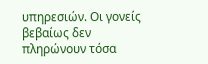υπηρεσιών. Οι γονείς βεβαίως δεν πληρώνουν τόσα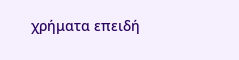χρήματα επειδή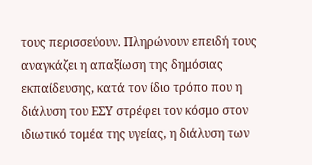τους περισσεύουν. Πληρώνουν επειδή τους αναγκάζει η απαξίωση της δημόσιας εκπαίδευσης, κατά τον ίδιο τρόπο που η διάλυση του ΕΣΥ στρέφει τον κόσμο στον ιδιωτικό τομέα της υγείας, η διάλυση των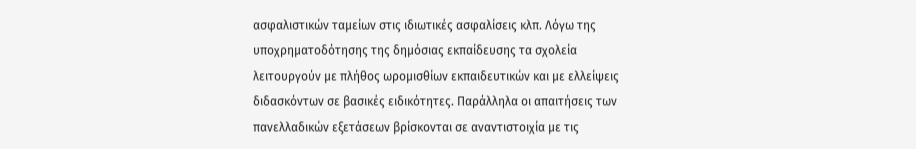ασφαλιστικών ταμείων στις ιδιωτικές ασφαλίσεις κλπ. Λόγω της υποχρηματοδότησης της δημόσιας εκπαίδευσης τα σχολεία λειτουργούν με πλήθος ωρομισθίων εκπαιδευτικών και με ελλείψεις διδασκόντων σε βασικές ειδικότητες. Παράλληλα οι απαιτήσεις των πανελλαδικών εξετάσεων βρίσκονται σε αναντιστοιχία με τις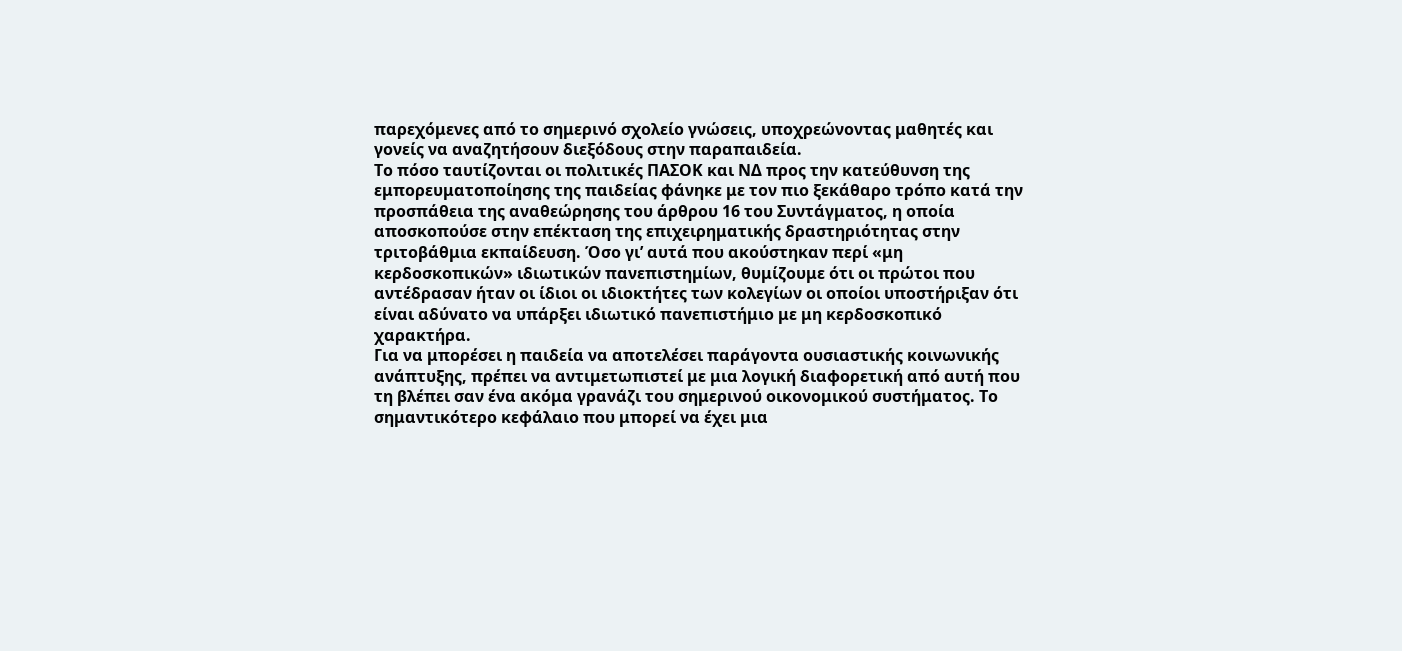παρεχόμενες από το σημερινό σχολείο γνώσεις, υποχρεώνοντας μαθητές και γονείς να αναζητήσουν διεξόδους στην παραπαιδεία.
Το πόσο ταυτίζονται οι πολιτικές ΠΑΣΟΚ και ΝΔ προς την κατεύθυνση της εμπορευματοποίησης της παιδείας φάνηκε με τον πιο ξεκάθαρο τρόπο κατά την προσπάθεια της αναθεώρησης του άρθρου 16 του Συντάγματος, η οποία αποσκοπούσε στην επέκταση της επιχειρηματικής δραστηριότητας στην τριτοβάθμια εκπαίδευση. Όσο γι’ αυτά που ακούστηκαν περί «μη κερδοσκοπικών» ιδιωτικών πανεπιστημίων, θυμίζουμε ότι οι πρώτοι που αντέδρασαν ήταν οι ίδιοι οι ιδιοκτήτες των κολεγίων οι οποίοι υποστήριξαν ότι είναι αδύνατο να υπάρξει ιδιωτικό πανεπιστήμιο με μη κερδοσκοπικό χαρακτήρα.
Για να μπορέσει η παιδεία να αποτελέσει παράγοντα ουσιαστικής κοινωνικής ανάπτυξης, πρέπει να αντιμετωπιστεί με μια λογική διαφορετική από αυτή που τη βλέπει σαν ένα ακόμα γρανάζι του σημερινού οικονομικού συστήματος. Το σημαντικότερο κεφάλαιο που μπορεί να έχει μια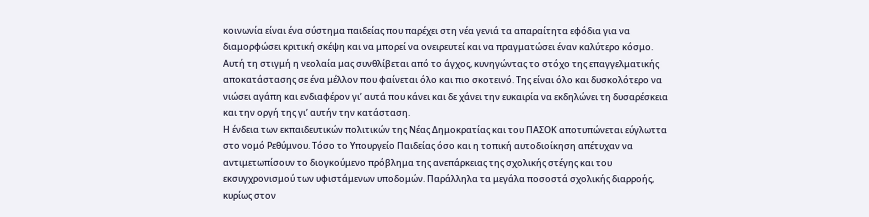κοινωνία είναι ένα σύστημα παιδείας που παρέχει στη νέα γενιά τα απαραίτητα εφόδια για να διαμορφώσει κριτική σκέψη και να μπορεί να ονειρευτεί και να πραγματώσει έναν καλύτερο κόσμο. Αυτή τη στιγμή η νεολαία μας συνθλίβεται από το άγχος, κυνηγώντας το στόχο της επαγγελματικής αποκατάστασης σε ένα μέλλον που φαίνεται όλο και πιο σκοτεινό. Της είναι όλο και δυσκολότερο να νιώσει αγάπη και ενδιαφέρον γι’ αυτά που κάνει και δε χάνει την ευκαιρία να εκδηλώνει τη δυσαρέσκεια και την οργή της γι’ αυτήν την κατάσταση.
Η ένδεια των εκπαιδευτικών πολιτικών της Νέας Δημοκρατίας και του ΠΑΣΟΚ αποτυπώνεται εύγλωττα στο νομό Ρεθύμνου. Τόσο το Υπουργείο Παιδείας όσο και η τοπική αυτοδιοίκηση απέτυχαν να αντιμετωπίσουν το διογκούμενο πρόβλημα της ανεπάρκειας της σχολικής στέγης και του εκσυγχρονισμού των υφιστάμενων υποδομών. Παράλληλα τα μεγάλα ποσοστά σχολικής διαρροής, κυρίως στον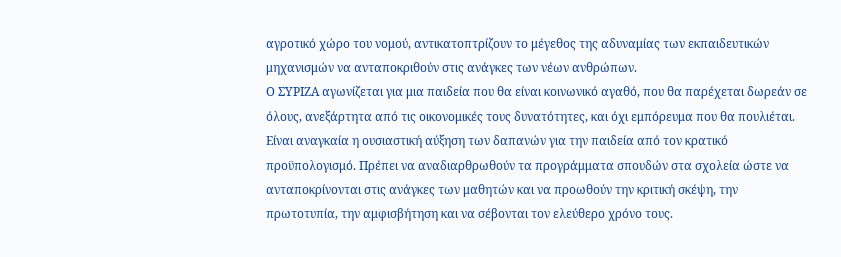αγροτικό χώρο του νομού, αντικατοπτρίζουν το μέγεθος της αδυναμίας των εκπαιδευτικών μηχανισμών να ανταποκριθούν στις ανάγκες των νέων ανθρώπων.
Ο ΣΥΡΙΖΑ αγωνίζεται για μια παιδεία που θα είναι κοινωνικό αγαθό, που θα παρέχεται δωρεάν σε όλους, ανεξάρτητα από τις οικονομικές τους δυνατότητες, και όχι εμπόρευμα που θα πουλιέται. Είναι αναγκαία η ουσιαστική αύξηση των δαπανών για την παιδεία από τον κρατικό προϋπολογισμό. Πρέπει να αναδιαρθρωθούν τα προγράμματα σπουδών στα σχολεία ώστε να ανταποκρίνονται στις ανάγκες των μαθητών και να προωθούν την κριτική σκέψη, την πρωτοτυπία, την αμφισβήτηση και να σέβονται τον ελεύθερο χρόνο τους.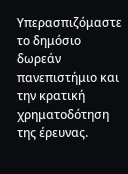Υπερασπιζόμαστε το δημόσιο δωρεάν πανεπιστήμιο και την κρατική χρηματοδότηση της έρευνας.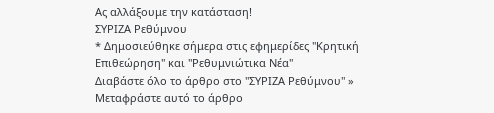Ας αλλάξουμε την κατάσταση!
ΣΥΡΙΖΑ Ρεθύμνου
* Δημοσιεύθηκε σήμερα στις εφημερίδες "Κρητική Επιθεώρηση" και "Ρεθυμνιώτικα Νέα"
Διαβάστε όλο το άρθρο στο "ΣΥΡΙΖΑ Ρεθύμνου" »
Μεταφράστε αυτό το άρθρο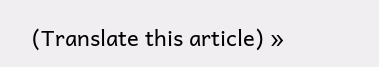(Translate this article) »